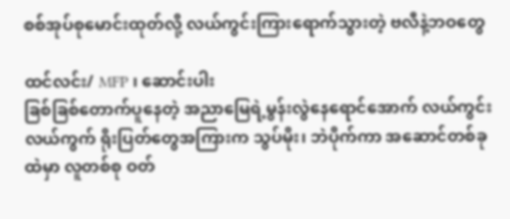စစ်အုပ်စုမောင်းထုတ်လို့ လယ်ကွင်းကြားရောက်သွားတဲ့ ဗလီနဲ့ဘဝတွေ

ထင်လင်း/ MFP ၊ ဆောင်းပါး
ခြစ်ခြစ်တောက်ပူနေတဲ့ အညာမြေရဲ့မွန်းလွဲနေရောင်အောက် လယ်ကွင်းလယ်ကွက် ရိုးပြတ်တွေအကြားက သွပ်မိုး၊ ဘဲပိုက်ကာ အဆောင်တစ်ခုထဲမှာ လူတစ်စု ဝတ်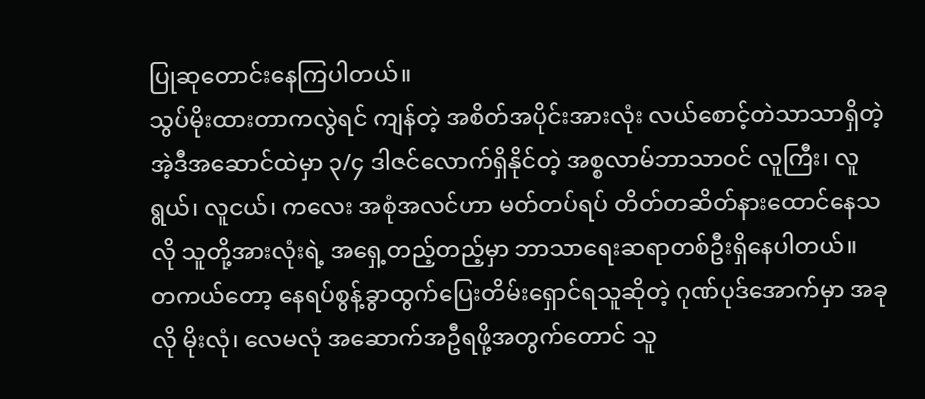ပြုဆုတောင်းနေကြပါတယ်။
သွပ်မိုးထားတာကလွဲရင် ကျန်တဲ့ အစိတ်အပိုင်းအားလုံး လယ်စောင့်တဲသာသာရှိတဲ့ အဲ့ဒီအဆောင်ထဲမှာ ၃/၄ ဒါဇင်လောက်ရှိနိုင်တဲ့ အစ္စလာမ်ဘာသာဝင် လူကြီး၊ လူရွယ်၊ လူငယ်၊ ကလေး အစုံအလင်ဟာ မတ်တပ်ရပ် တိတ်တဆိတ်နားထောင်နေသလို သူတို့အားလုံးရဲ့ အရှေ့တည့်တည့်မှာ ဘာသာရေးဆရာတစ်ဦးရှိနေပါတယ်။
တကယ်တော့ နေရပ်စွန့်ခွာထွက်ပြေးတိမ်းရှောင်ရသူဆိုတဲ့ ဂုဏ်ပုဒ်အောက်မှာ အခုလို မိုးလုံ၊ လေမလုံ အဆောက်အဦရဖို့အတွက်တောင် သူ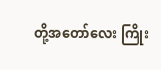တို့အတော်လေး ကြိုး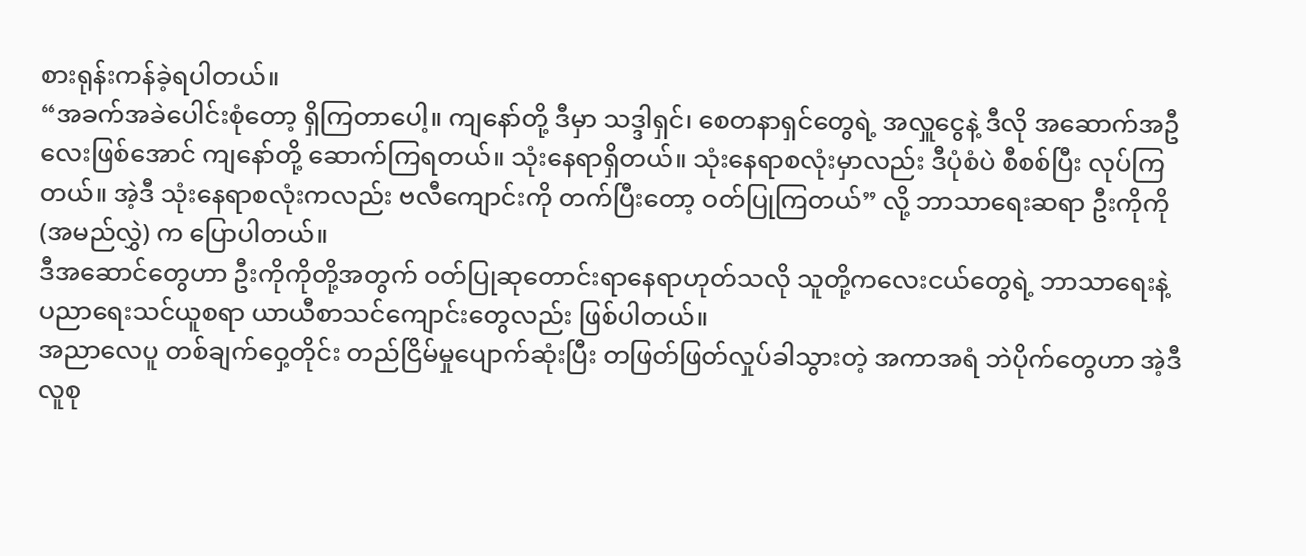စားရုန်းကန်ခဲ့ရပါတယ်။
“အခက်အခဲပေါင်းစုံတော့ ရှိကြတာပေါ့။ ကျနော်တို့ ဒီမှာ သဒ္ဒါရှင်၊ စေတနာရှင်တွေရဲ့ အလှူငွေနဲ့ ဒီလို အဆောက်အဦလေးဖြစ်အောင် ကျနော်တို့ ဆောက်ကြရတယ်။ သုံးနေရာရှိတယ်။ သုံးနေရာစလုံးမှာလည်း ဒီပုံစံပဲ စီစစ်ပြီး လုပ်ကြတယ်။ အဲ့ဒီ သုံးနေရာစလုံးကလည်း ဗလီကျောင်းကို တက်ပြီးတော့ ဝတ်ပြုကြတယ်” လို့ ဘာသာရေးဆရာ ဦးကိုကို(အမည်လွှဲ) က ပြောပါတယ်။
ဒီအဆောင်တွေဟာ ဦးကိုကိုတို့အတွက် ဝတ်ပြုဆုတောင်းရာနေရာဟုတ်သလို သူတို့ကလေးငယ်တွေရဲ့ ဘာသာရေးနဲ့ ပညာရေးသင်ယူစရာ ယာယီစာသင်ကျောင်းတွေလည်း ဖြစ်ပါတယ်။
အညာလေပူ တစ်ချက်ဝှေ့တိုင်း တည်ငြိမ်မှုပျောက်ဆုံးပြီး တဖြတ်ဖြတ်လှုပ်ခါသွားတဲ့ အကာအရံ ဘဲပိုက်တွေဟာ အဲ့ဒီလူစု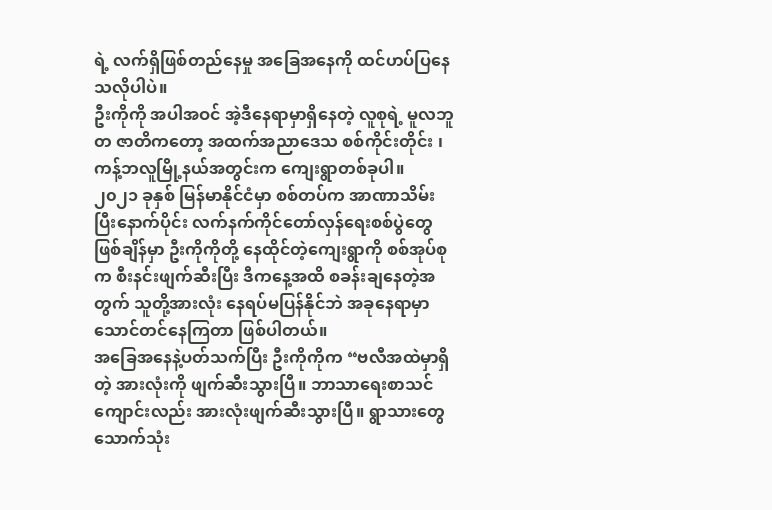ရဲ့ လက်ရှိဖြစ်တည်နေမှု အခြေအနေကို ထင်ဟပ်ပြနေသလိုပါပဲ။
ဦးကိုကို အပါအဝင် အဲ့ဒီနေရာမှာရှိနေတဲ့ လူစုရဲ့ မူလဘူတ ဇာတိကတော့ အထက်အညာဒေသ စစ်ကိုင်းတိုင်း ၊ ကန့်ဘလူမြို့နယ်အတွင်းက ကျေးရွာတစ်ခုပါ။
၂၀၂၁ ခုနှစ် မြန်မာနိုင်ငံမှာ စစ်တပ်က အာဏာသိမ်းပြီးနောက်ပိုင်း လက်နက်ကိုင်တော်လှန်ရေးစစ်ပွဲတွေ ဖြစ်ချိန်မှာ ဦးကိုကိုတို့ နေထိုင်တဲ့ကျေးရွာကို စစ်အုပ်စုက စီးနင်းဖျက်ဆီးပြီး ဒီကနေ့အထိ စခန်းချနေတဲ့အတွက် သူတို့အားလုံး နေရပ်မပြန်နိုင်ဘဲ အခုနေရာမှာ သောင်တင်နေကြတာ ဖြစ်ပါတယ်။
အခြေအနေနဲ့ပတ်သက်ပြီး ဦးကိုကိုက “ဗလီအထဲမှာရှိတဲ့ အားလုံးကို ဖျက်ဆီးသွားပြီ။ ဘာသာရေးစာသင်ကျောင်းလည်း အားလုံးဖျက်ဆီးသွားပြီ။ ရွာသားတွေ သောက်သုံး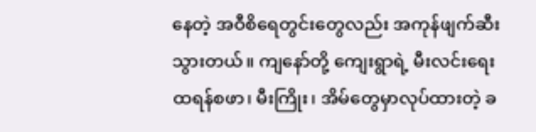နေတဲ့ အဝီစိရေတွင်းတွေလည်း အကုန်ဖျက်ဆီးသွားတယ်။ ကျနော်တို့ ကျေးရွာရဲ့ မီးလင်းရေး ထရန်စဖာ၊ မီးကြိုး၊ အိမ်တွေမှာလုပ်ထားတဲ့ ခ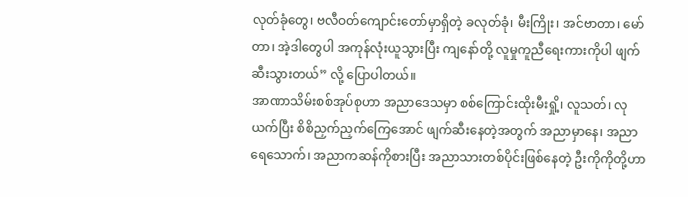လုတ်ခုံတွေ၊ ဗလီဝတ်ကျောင်းတော်မှာရှိတဲ့ ခလုတ်ခုံ၊ မီးကြိုး၊ အင်ဗာတာ၊ မော်တာ၊ အဲ့ဒါတွေပါ အကုန်လုံးယူသွားပြီး ကျနော်တို့ လူမှုကူညီရေးကားကိုပါ ဖျက်ဆီးသွားတယ်” လို့ ပြောပါတယ်။
အာဏာသိမ်းစစ်အုပ်စုဟာ အညာဒေသမှာ စစ်ကြောင်းထိုးမီးရှို့၊ လူသတ်၊ လုယက်ပြီး စိစိညှက်ညှက်ကြေအောင် ဖျက်ဆီးနေတဲ့အတွက် အညာမှာနေ၊ အညာရေသောက်၊ အညာကဆန်ကိုစားပြီး အညာသားတစ်ပိုင်းဖြစ်နေတဲ့ ဦးကိုကိုတို့ဟာ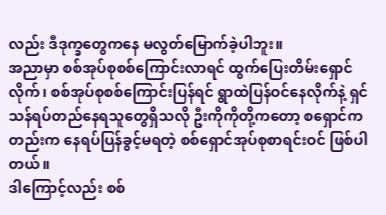လည်း ဒီဒုက္ခတွေကနေ မလွတ်မြောက်ခဲ့ပါဘူး။
အညာမှာ စစ်အုပ်စုစစ်ကြောင်းလာရင် ထွက်ပြေးတိမ်းရှောင်လိုက်၊ စစ်အုပ်စုစစ်ကြောင်းပြန်ရင် ရွာထဲပြန်ဝင်နေလိုက်နဲ့ ရှင်သန်ရပ်တည်နေရသူတွေရှိသလို ဦးကိုကိုတို့ကတော့ စရှောင်ကတည်းက နေရပ်ပြန်ခွင့်မရတဲ့ စစ်ရှောင်အုပ်စုစာရင်းဝင် ဖြစ်ပါတယ်။
ဒါကြောင့်လည်း စစ်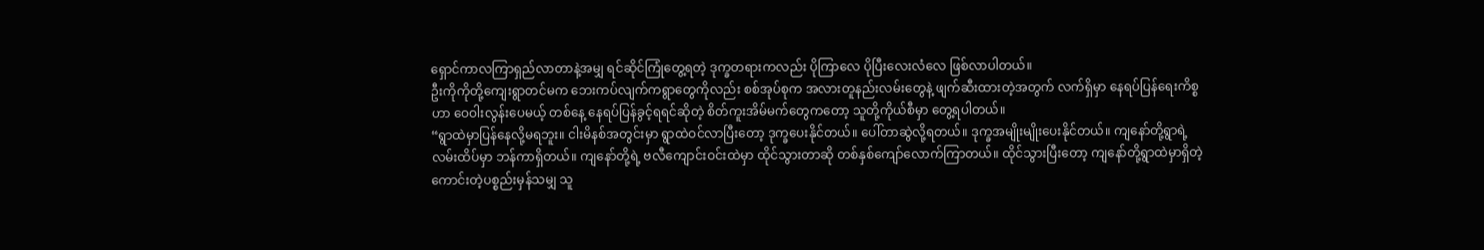ရှောင်ကာလကြာရှည်လာတာနဲ့အမျှ ရင်ဆိုင်ကြုံတွေ့ရတဲ့ ဒုက္ခတရားကလည်း ပိုကြာလေ ပိုပြီးလေးလံလေ ဖြစ်လာပါတယ်။
ဦးကိုကိုတို့ကျေးရွာတင်မက ဘေးကပ်လျက်ကရွာတွေကိုလည်း စစ်အုပ်စုက အလားတူနည်းလမ်းတွေနဲ့ ဖျက်ဆီးထားတဲ့အတွက် လက်ရှိမှာ နေရပ်ပြန်ရေးကိစ္စဟာ ဝေဝါးလွန်းပေမယ့် တစ်နေ့ နေရပ်ပြန်ခွင့်ရရင်ဆိုတဲ့ စိတ်ကူးအိမ်မက်တွေကတော့ သူတို့ကိုယ်စီမှာ တွေ့ရပါတယ်။
“ရွာထဲမှာပြန်နေလို့မရဘူး။ ငါးမိနစ်အတွင်းမှာ ရွာထဲဝင်လာပြီးတော့ ဒုက္ခပေးနိုင်တယ်။ ပေါ်တာဆွဲလို့ရတယ်။ ဒုက္ခအမျိုးမျိုးပေးနိုင်တယ်။ ကျနော်တို့ရွာရဲ့လမ်းထိပ်မှာ ဘန်ကာရှိတယ်။ ကျနော်တို့ရဲ့ ဗလီကျောင်းဝင်းထဲမှာ ထိုင်သွားတာဆို တစ်နှစ်ကျော်လောက်ကြာတယ်။ ထိုင်သွားပြီးတော့ ကျနော်တို့ရွာထဲမှာရှိတဲ့ ကောင်းတဲ့ပစ္စည်းမှန်သမျှ သူ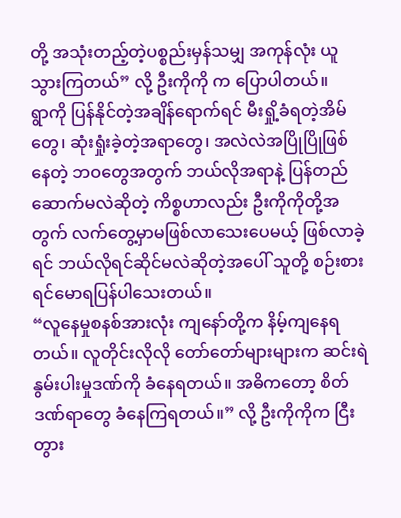တို့ အသုံးတည့်တဲ့ပစ္စည်းမှန်သမျှ အကုန်လုံး ယူသွားကြတယ်” လို့ ဦးကိုကို က ပြောပါတယ်။
ရွာကို ပြန်နိုင်တဲ့အချိန်ရောက်ရင် မီးရှို့ခံရတဲ့အိမ်တွေ၊ ဆုံးရှုံးခဲ့တဲ့အရာတွေ၊ အလဲလဲအပြိုပြိုဖြစ်နေတဲ့ ဘဝတွေအတွက် ဘယ်လိုအရာနဲ့ ပြန်တည်ဆောက်မလဲဆိုတဲ့ ကိစ္စဟာလည်း ဦးကိုကိုတို့အတွက် လက်တွေ့မှာမဖြစ်လာသေးပေမယ့် ဖြစ်လာခဲ့ရင် ဘယ်လိုရင်ဆိုင်မလဲဆိုတဲ့အပေါ် သူတို့ စဉ်းစား ရင်မောရပြန်ပါသေးတယ်။
“လူနေမှုစနစ်အားလုံး ကျနော်တို့က နိမ့်ကျနေရတယ်။ လူတိုင်းလိုလို တော်တော်များများက ဆင်းရဲနွမ်းပါးမှုဒဏ်ကို ခံနေရတယ်။ အဓိကတော့ စိတ်ဒဏ်ရာတွေ ခံနေကြရတယ်။” လို့ ဦးကိုကိုက ငြီးတွား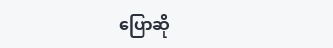ပြောဆို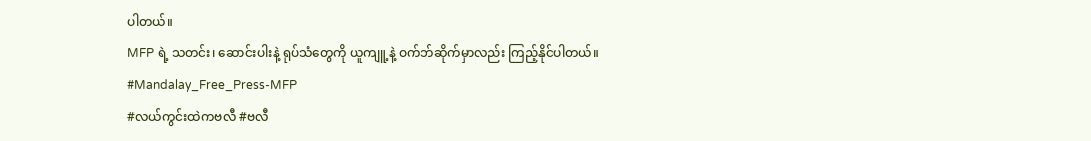ပါတယ်။
MFP ရဲ့ သတင်း၊ ဆောင်းပါးနဲ့ ရုပ်သံတွေကို ယူကျူ့နဲ့ ဝက်ဘ်ဆိုက်မှာလည်း ကြည့်နိုင်ပါတယ်။
#Mandalay_Free_Press-MFP
#လယ်ကွင်းထဲကဗလီ #ဗလီ